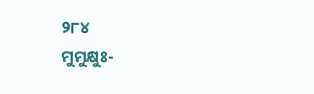୨୮୪
ମୁମୁକ୍ଷୁଃ-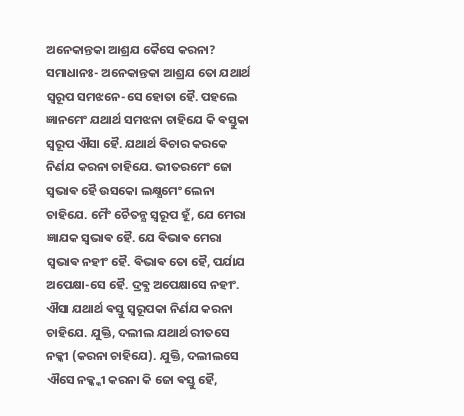ଅନେକାନ୍ତକା ଆଶ୍ରଯ କୈସେ କରନା?
ସମାଧାନଃ- ଅନେକାନ୍ତକା ଆଶ୍ରଯ ତୋ ଯଥାର୍ଥ ସ୍ଵରୂପ ସମଝନେ-ସେ ହୋତା ହୈ. ପହଲେ ଜ୍ଞାନମେଂ ଯଥାର୍ଥ ସମଝନା ଚାହିଯେ କି ଵସ୍ତୁକା ସ୍ଵରୂପ ଐସା ହୈ. ଯଥାର୍ଥ ଵିଚାର କରକେ ନିର୍ଣଯ କରନା ଚାହିଯେ. ଭୀତରମେଂ ଜୋ ସ୍ଵଭାଵ ହୈ ଉସକୋ ଲକ୍ଷ୍ଯମେଂ ଲେନା ଚାହିଯେ. ମୈଂ ଚୈତନ୍ଯ ସ୍ଵରୂପ ହୂଁ, ଯେ ମେରା ଜ୍ଞାଯକ ସ୍ଵଭାଵ ହୈ. ଯେ ଵିଭାଵ ମେରା ସ୍ଵଭାଵ ନହୀଂ ହୈ. ଵିଭାଵ ତୋ ହୈ, ପର୍ଯାଯ ଅପେକ୍ଷା-ସେ ହୈ. ଦ୍ରଵ୍ଯ ଅପେକ୍ଷାସେ ନହୀଂ. ଐସା ଯଥାର୍ଥ ଵସ୍ତୁ ସ୍ଵରୂପକା ନିର୍ଣଯ କରନା ଚାହିଯେ. ଯୁକ୍ତି, ଦଲୀଲ ଯଥାର୍ଥ ରୀତସେ ନକ୍କୀ (କରନା ଚାହିଯେ). ଯୁକ୍ତି, ଦଲୀଲସେ ଐସେ ନକ୍କ୍କୀ କରନା କି ଜୋ ଵସ୍ତୁ ହୈ,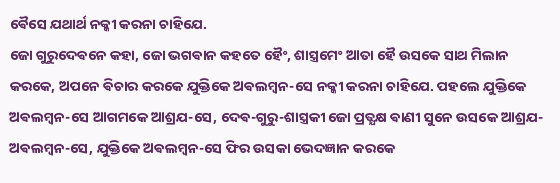ଵୈସେ ଯଥାର୍ଥ ନକ୍କୀ କରନା ଚାହିଯେ.
ଜୋ ଗୁରୁଦେଵନେ କହା, ଜୋ ଭଗଵାନ କହତେ ହୈଂ, ଶାସ୍ତ୍ରମେଂ ଆତା ହୈ ଉସକେ ସାଥ ମିଲାନ କରକେ, ଅପନେ ଵିଚାର କରକେ ଯୁକ୍ତିକେ ଅଵଲମ୍ବନ-ସେ ନକ୍କୀ କରନା ଚାହିଯେ. ପହଲେ ଯୁକ୍ତିକେ ଅଵଲମ୍ବନ-ସେ ଆଗମକେ ଆଶ୍ରଯ-ସେ, ଦେଵ-ଗୁରୁ-ଶାସ୍ତ୍ରକୀ ଜୋ ପ୍ରତ୍ଯକ୍ଷ ଵାଣୀ ସୁନେ ଉସକେ ଆଶ୍ରଯ- ଅଵଲମ୍ବନ-ସେ, ଯୁକ୍ତିକେ ଅଵଲମ୍ବନ-ସେ ଫିର ଉସକା ଭେଦଜ୍ଞାନ କରକେ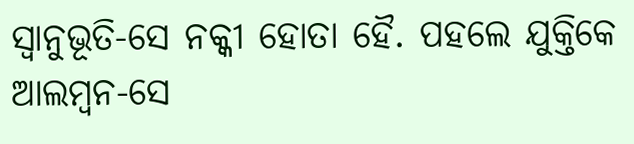ସ୍ଵାନୁଭୂତି-ସେ ନକ୍କୀ ହୋତା ହୈ. ପହଲେ ଯୁକ୍ତିକେ ଆଲମ୍ବନ-ସେ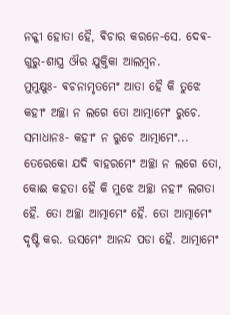ନକ୍କୀ ହୋତା ହୈ, ଵିଚାର କରନେ-ସେ. ଦେଵ-ଗୁରୁ-ଶାସ୍ତ୍ର ଔର ଯୁକ୍ତିକା ଆଲମ୍ବନ.
ମୁମୁକ୍ଷୁଃ- ଵଚନାମୃତମେଂ ଆତା ହୈ କି ତୁଝେ କହୀଂ ଅଚ୍ଛା ନ ଲଗେ ତୋ ଆତ୍ମାମେଂ ରୁଚେ.
ସମାଧାନଃ- କହୀଂ ନ ରୁଚେ ଆତ୍ମାମେଂ... ତେରେକୋ ଯଦି ବାହରମେଂ ଅଚ୍ଛା ନ ଲଗେ ତୋ, କୋଈ କହତା ହୈ କି ମୁଝେ ଅଚ୍ଛା ନହୀଂ ଲଗତା ହୈ. ତୋ ଅଚ୍ଛା ଆତ୍ମାମେଂ ହୈ. ତୋ ଆତ୍ମାମେଂ ଦୃଷ୍ଟି କର. ଉସମେଂ ଆନନ୍ଦ ପଡା ହୈ. ଆତ୍ମାମେଂ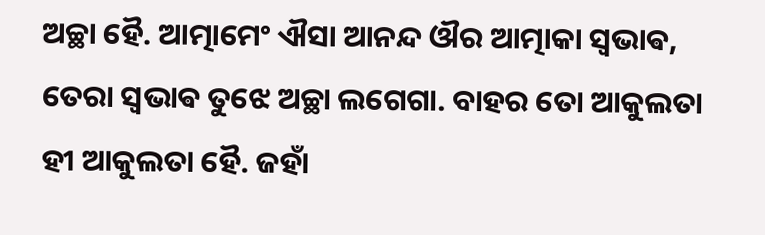ଅଚ୍ଛା ହୈ. ଆତ୍ମାମେଂ ଐସା ଆନନ୍ଦ ଔର ଆତ୍ମାକା ସ୍ଵଭାଵ, ତେରା ସ୍ଵଭାଵ ତୁଝେ ଅଚ୍ଛା ଲଗେଗା. ବାହର ତୋ ଆକୁଲତା ହୀ ଆକୁଲତା ହୈ. ଜହାଁ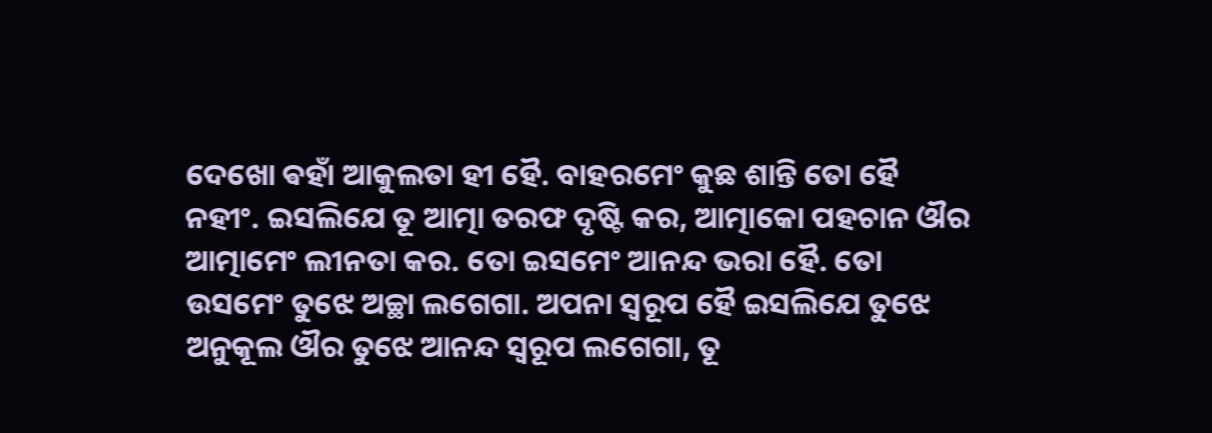ଦେଖୋ ଵହାଁ ଆକୁଲତା ହୀ ହୈ. ବାହରମେଂ କୁଛ ଶାନ୍ତି ତୋ ହୈ ନହୀଂ. ଇସଲିଯେ ତୂ ଆତ୍ମା ତରଫ ଦୃଷ୍ଟି କର, ଆତ୍ମାକୋ ପହଚାନ ଔର ଆତ୍ମାମେଂ ଲୀନତା କର. ତୋ ଇସମେଂ ଆନନ୍ଦ ଭରା ହୈ. ତୋ ଉସମେଂ ତୁଝେ ଅଚ୍ଛା ଲଗେଗା. ଅପନା ସ୍ଵରୂପ ହୈ ଇସଲିଯେ ତୁଝେ ଅନୁକୂଲ ଔର ତୁଝେ ଆନନ୍ଦ ସ୍ଵରୂପ ଲଗେଗା, ତୂ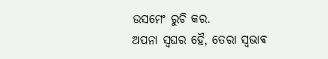ଉସମେଂ ରୁଚି କର.
ଅପନା ସ୍ଵଘର ହୈ, ତେରା ସ୍ଵଭାଵ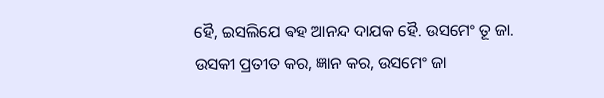ହୈ, ଇସଲିଯେ ଵହ ଆନନ୍ଦ ଦାଯକ ହୈ. ଉସମେଂ ତୂ ଜା. ଉସକୀ ପ୍ରତୀତ କର, ଜ୍ଞାନ କର, ଉସମେଂ ଜା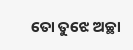ତୋ ତୁଝେ ଅଚ୍ଛା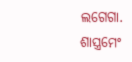ଲଗେଗା. ଶାସ୍ତ୍ରମେଂ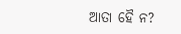ଆତା ହୈ ନ?